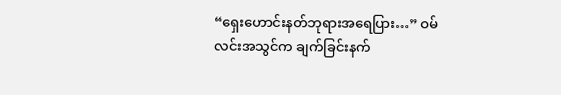“ရှေးဟောင်းနတ်ဘုရားအရေပြား…” ဝမ်လင်းအသွင်က ချက်ခြင်းနက်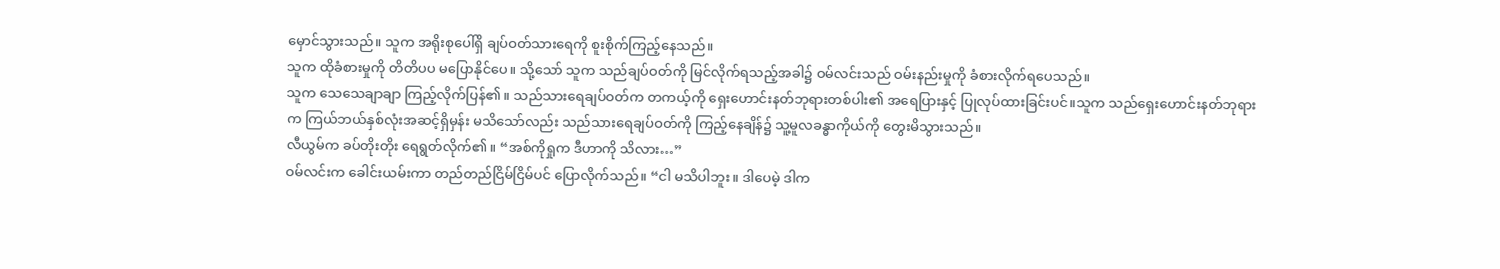မှောင်သွားသည်။ သူက အရိုးစုပေါ်ရှိ ချပ်ဝတ်သားရေကို စူးစိုက်ကြည့်နေသည်။
သူက ထိုခံစားမှုကို တိတိပပ မပြောနိုင်ပေ။ သို့သော် သူက သည်ချပ်ဝတ်ကို မြင်လိုက်ရသည့်အခါ၌ ဝမ်လင်းသည် ဝမ်းနည်းမှုကို ခံစားလိုက်ရပေသည်။
သူက သေသေချာချာ ကြည့်လိုက်ပြန်၏။ သည်သားရေချပ်ဝတ်က တကယ့်ကို ရှေးဟောင်းနတ်ဘုရားတစ်ပါး၏ အရေပြားနှင့် ပြုလုပ်ထားခြင်းပင်။သူက သည်ရှေးဟောင်းနတ်ဘုရားက ကြယ်ဘယ်နှစ်လုံးအဆင့်ရှိမှန်း မသိသော်လည်း သည်သားရေချပ်ဝတ်ကို ကြည့်နေချိန်၌ သူ့မူလခန္ဓာကိုယ်ကို တွေးမိသွားသည်။
လီယွမ်က ခပ်တိုးတိုး ရေရွတ်လိုက်၏။ “အစ်ကိုရှုက ဒီဟာကို သိလား…”
ဝမ်လင်းက ခေါင်းယမ်းကာ တည်တည်ငြိမ်ငြိမ်ပင် ပြောလိုက်သည်။ “ငါ မသိပါဘူး။ ဒါပေမဲ့ ဒါက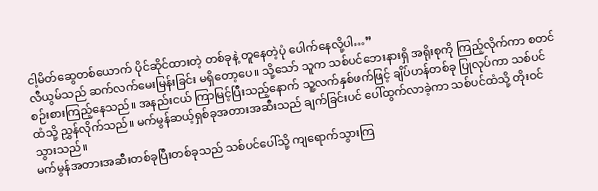ငါ့မိတ်ဆွေတစ်ယောက် ပိုင်ဆိုင်ထားတဲ့ တစ်ခုနဲ့ တူနေတဲ့ပုံ ပေါက်နေလို့ပါ…”
လီယွမ်သည် ဆက်လက်မေးမြန်းခြင်း မရှိတော့ပေ။ သို့သော် သူက သစ်ပင်ဘေးနားရှိ အရိုးစုကို ကြည့်လိုက်ကာ စတင် စဉ်းစားကြည့်နေသည်။ အနည်းငယ် ကြာမြင့်ပြီးသည့်နောက် သူ့လက်နှစ်ဖက်ဖြင့် ချိပ်ဟန်တစ်ခု ပြုလုပ်ကာ သစ်ပင်ထံသို့ ညွှန်လိုက်သည်။ မက်မွန်ဆယ့်ရှစ်ခုအတားအဆီးသည် ချက်ခြင်းပင် ပေါ်ထွက်လာခဲ့ကာ သစ်ပင်ထံသို့ တိုးဝင်သွားသည်။
မက်မွန်အတားအဆီးတစ်ခုပြီးတစ်ခုသည် သစ်ပင်ပေါ်သို့ ကျရောက်သွားကြ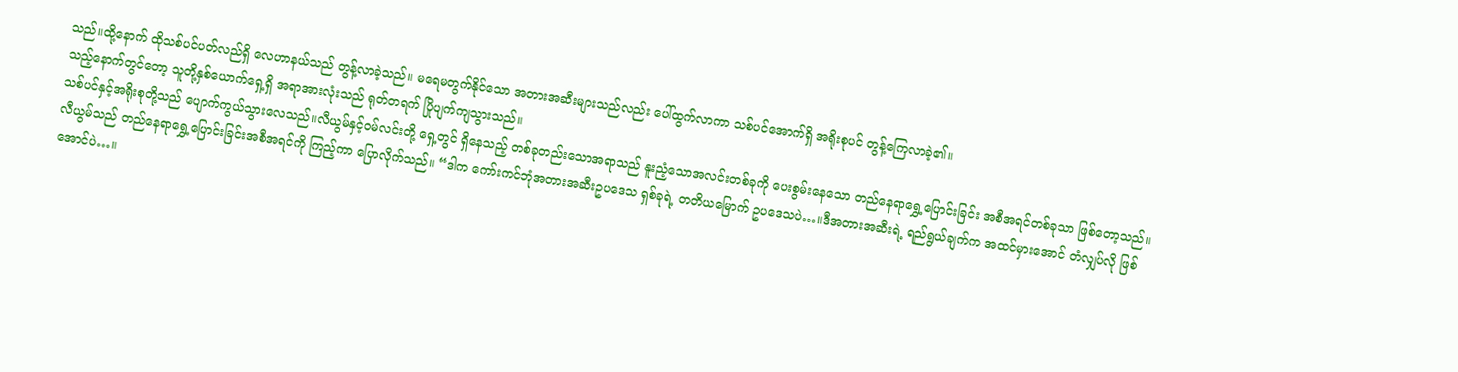သည်။ထို့နောက် ထိုသစ်ပင်ပတ်လည်ရှိ လေဟာနယ်သည် တွန့်လာခဲ့သည်။ မရေမတွက်နိုင်သော အတားအဆီးများသည်လည်း ပေါ်ထွက်လာကာ သစ်ပင်အောက်ရှိ အရိုးစုပင် တွန့်ကြေလာခဲ့၏။
သည့်နောက်တွင်တော့ သူတို့နှစ်ယောက်ရှေ့ရှိ အရာအားလုံးသည် ရုတ်တရက် ပြိုပျက်ကျသွားသည်။
သစ်ပင်နှင့်အရိုးစုတို့သည် ပျောက်ကွယ်သွားလေသည်။လီယွမ်နှင့်ဝမ်လင်းတို့ ရှေ့တွင် ရှိနေသည့် တစ်ခုတည်းသောအရာသည် နူးညံ့သောအလင်းတစ်ခုကို ပေးစွမ်းနေသော တည်နေရာရွှေ့ပြောင်းခြင်း အစီအရင်တစ်ခုသာ ဖြစ်တော့သည်။
လီယွမ်သည် တည်နေရာရွှေ့ပြောင်းခြင်းအစီအရင်ကို ကြည့်ကာ ပြောလိုက်သည်။ “ဒါက ကော်းကင်ဘုံအတားအဆီးဥပဒေသ ရှစ်ခုရဲ့ တတိယမြောက် ဥပဒေသပဲ…။ဒီအတားအဆီးရဲ့ ရည်ရွယ်ချက်က အထင်မှားအောင် တံလျှပ်လို ဖြစ်အောင်ပဲ…။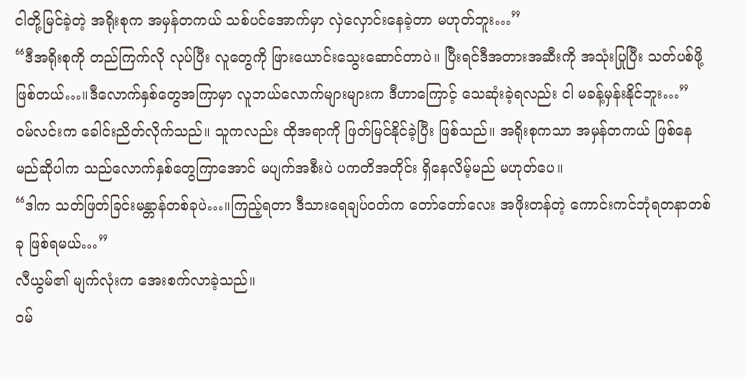ငါတို့မြင်ခဲ့တဲ့ အရိုးစုက အမှန်တကယ် သစ်ပင်အောက်မှာ လှဲလှောင်းနေခဲ့တာ မဟုတ်ဘူး…”
“ဒီအရိုးစုကို တည်ကြက်လို လုပ်ပြီး လူတွေကို ဖြားယောင်းသွေးဆောင်တာပဲ။ ပြီးရင်ဒီအတားအဆီးကို အသုံးပြုပြီး သတ်ပစ်ဖို့ ဖြစ်တယ်…။ဒီလောက်နှစ်တွေအကြာမှာ လူဘယ်လောက်များများက ဒီဟာကြောင့် သေဆုံးခဲ့ရလည်း ငါ မခန့်မှန်းနိုင်ဘူး…”
ဝမ်လင်းက ခေါင်းညိတ်လိုက်သည်။ သူကလည်း ထိုအရာကို ဖြတ်မြင်နိုင်ခဲ့ပြီး ဖြစ်သည်။ အရိုးစုကသာ အမှန်တကယ် ဖြစ်နေမည်ဆိုပါက သည်လောက်နှစ်တွေကြာအောင် မပျက်အစီးပဲ ပကတိအတိုင်း ရှိနေလိမ့်မည် မဟုတ်ပေ။
“ဒါက သတ်ဖြတ်ခြင်းမန္တာန်တစ်ခုပဲ…။ကြည့်ရတာ ဒီသားရေချပ်ဝတ်က တော်တော်လေး အဖိုးတန်တဲ့ ကောင်းကင်ဘုံရတနာတစ်ခု ဖြစ်ရမယ်…”
လီယွမ်၏ မျက်လုံးက အေးစက်လာခဲ့သည်။
ဝမ်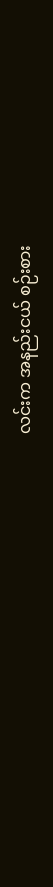လင်းက အနည်းငယ် စဉ်းစား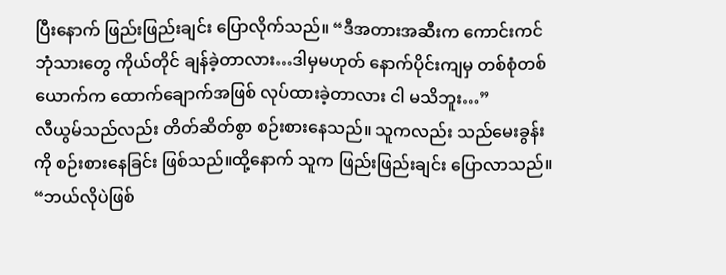ပြီးနောက် ဖြည်းဖြည်းချင်း ပြောလိုက်သည်။ “ဒီအတားအဆီးက ကောင်းကင်ဘုံသားတွေ ကိုယ်တိုင် ချန်ခဲ့တာလား…ဒါမှမဟုတ် နောက်ပိုင်းကျမှ တစ်စုံတစ်ယောက်က ထောက်ချောက်အဖြစ် လုပ်ထားခဲ့တာလား ငါ မသိဘူး…”
လီယွမ်သည်လည်း တိတ်ဆိတ်စွာ စဉ်းစားနေသည်။ သူကလည်း သည်မေးခွန်းကို စဉ်းစားနေခြင်း ဖြစ်သည်။ထို့နောက် သူက ဖြည်းဖြည်းချင်း ပြောလာသည်။ “ဘယ်လိုပဲဖြစ်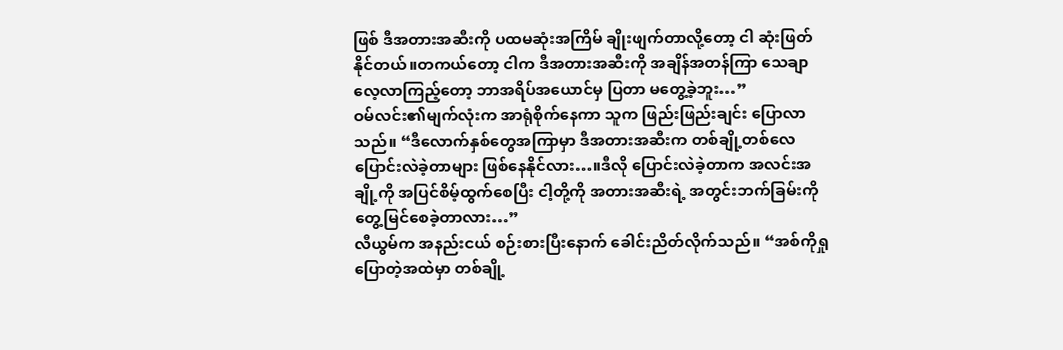ဖြစ် ဒီအတားအဆီးကို ပထမဆုံးအကြိမ် ချိုးဖျက်တာလို့တော့ ငါ ဆုံးဖြတ်နိုင်တယ်။တကယ်တော့ ငါက ဒီအတားအဆီးကို အချိန်အတန်ကြာ သေချာလေ့လာကြည့်တော့ ဘာအရိပ်အယောင်မှ ပြတာ မတွေ့ခဲ့ဘူး…”
ဝမ်လင်း၏မျက်လုံးက အာရုံစိုက်နေကာ သူက ဖြည်းဖြည်းချင်း ပြောလာသည်။ “ဒီလောက်နှစ်တွေအကြာမှာ ဒီအတားအဆီးက တစ်ချို့တစ်လေ ပြောင်းလဲခဲ့တာများ ဖြစ်နေနိုင်လား…။ဒီလို ပြောင်းလဲခဲ့တာက အလင်းအချို့ကို အပြင်စိမ့်ထွက်စေပြီး ငါ့တို့ကို အတားအဆီးရဲ့ အတွင်းဘက်ခြမ်းကို တွေ့မြင်စေခဲ့တာလား…”
လီယွမ်က အနည်းငယ် စဉ်းစားပြီးနောက် ခေါင်းညိတ်လိုက်သည်။ “အစ်ကိုရှု ပြောတဲ့အထဲမှာ တစ်ချို့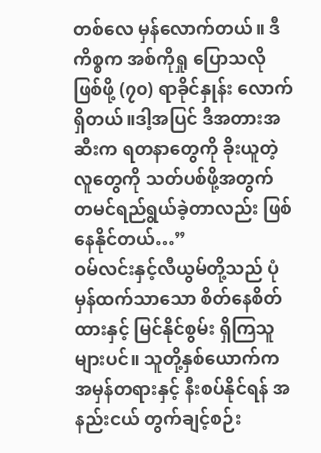တစ်လေ မှန်လောက်တယ်။ ဒီကိစ္စက အစ်ကိုရှု ပြောသလိုဖြစ်ဖို့ (၇၀) ရာခိုင်နှုန်း လောက်ရှိတယ်။ဒါ့အပြင် ဒီအတားအဆီးက ရတနာတွေကို ခိုးယူတဲ့လူတွေကို သတ်ပစ်ဖို့အတွက် တမင်ရည်ရွယ်ခဲ့တာလည်း ဖြစ်နေနိုင်တယ်…”
ဝမ်လင်းနှင့်လီယွမ်တို့သည် ပုံမှန်ထက်သာသော စိတ်နေစိတ်ထားနှင့် မြင်နိုင်စွမ်း ရှိကြသူများပင်။ သူတို့နှစ်ယောက်က အမှန်တရားနှင့် နီးစပ်နိုင်ရန် အနည်းငယ် တွက်ချင့်စဉ်း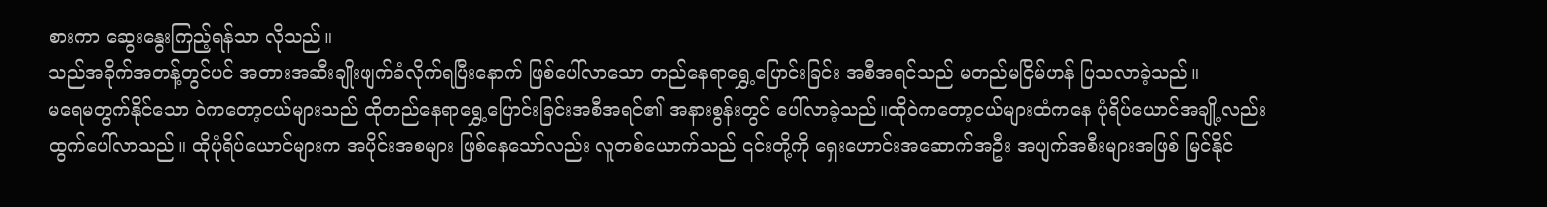စားကာ ဆွေးနွေးကြည့်ရန်သာ လိုသည်။
သည်အခိုက်အတန့်တွင်ပင် အတားအဆီးချိုးဖျက်ခံလိုက်ရပြီးနောက် ဖြစ်ပေါ်လာသော တည်နေရာရွှေ့ပြောင်းခြင်း အစီအရင်သည် မတည်မငြိမ်ဟန် ပြသလာခဲ့သည်။
မရေမတွက်နိုင်သော ဝဲကတော့ငယ်များသည် ထိုတည်နေရာရွှေ့ပြောင်းခြင်းအစီအရင်၏ အနားစွန်းတွင် ပေါ်လာခဲ့သည်။ထိုဝဲကတော့ငယ်များထံကနေ ပုံရိပ်ယောင်အချို့လည်း ထွက်ပေါ်လာသည်။ ထိုပုံရိပ်ယောင်များက အပိုင်းအစများ ဖြစ်နေသော်လည်း လူတစ်ယောက်သည် ၎င်းတို့ကို ရှေးဟောင်းအဆောက်အဦး အပျက်အစီးများအဖြစ် မြင်နိုင်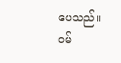ပေသည်။
ဝမ်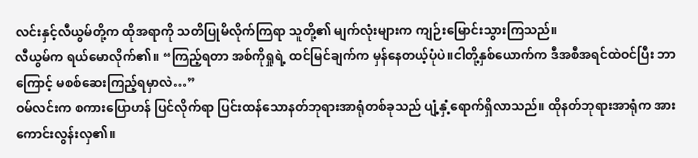လင်းနှင့်လီယွမ်တို့က ထိုအရာကို သတိပြုမိလိုက်ကြရာ သူတို့၏ မျက်လုံးများက ကျဉ်းမြောင်းသွားကြသည်။
လီယွမ်က ရယ်မောလိုက်၏။ “ကြည့်ရတာ အစ်ကိုရှုရဲ့ ထင်မြင်ချက်က မှန်နေတယ့်ပုံပဲ။ငါတို့နှစ်ယောက်က ဒီအစီအရင်ထဲဝင်ပြီး ဘာကြောင့် မစစ်ဆေးကြည့်ရမှာလဲ…”
ဝမ်လင်းက စကားပြောဟန် ပြင်လိုက်ရာ ပြင်းထန်သောနတ်ဘုရားအာရုံတစ်ခုသည် ပျံ့နှံ့ရောက်ရှိလာသည်။ ထိုနတ်ဘုရားအာရုံက အားကောင်းလွန်းလှ၏။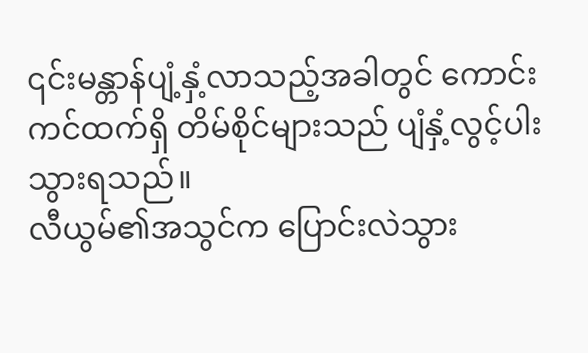၎င်းမန္တာန်ပျံ့နှံ့လာသည့်အခါတွင် ကောင်းကင်ထက်ရှိ တိမ်စိုင်များသည် ပျံနှံ့လွင့်ပါးသွားရသည်။
လီယွမ်၏အသွင်က ပြောင်းလဲသွား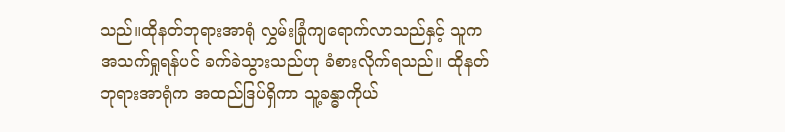သည်။ထိုနတ်ဘုရားအာရုံ လွှမ်းခြုံကျရောက်လာသည်နှင့် သူက အသက်ရှုရန်ပင် ခက်ခဲသွားသည်ဟု ခံစားလိုက်ရသည်။ ထိုနတ်ဘုရားအာရုံက အထည်ဒြပ်ရှိကာ သူ့ခန္ဓာကိုယ်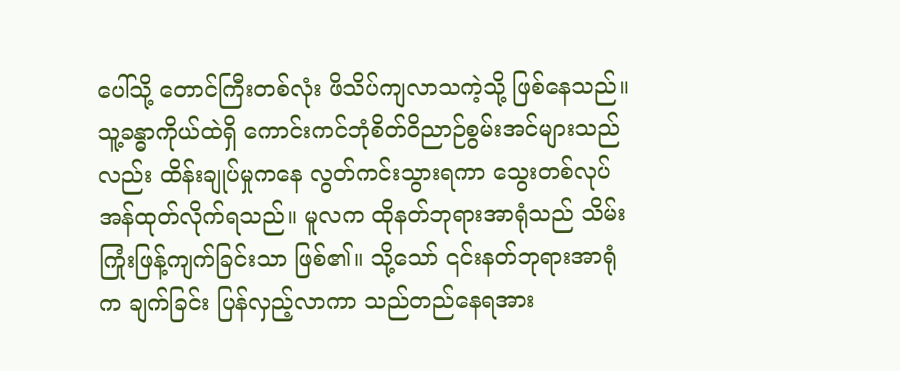ပေါ်သို့ တောင်ကြီးတစ်လုံး ဖိသိပ်ကျလာသကဲ့သို့ ဖြစ်နေသည်။
သူ့ခန္ဓာကိုယ်ထဲရှိ ကောင်းကင်ဘုံစိတ်ဝိညာဉ်စွမ်းအင်များသည်လည်း ထိန်းချုပ်မှုကနေ လွတ်ကင်းသွားရကာ သွေးတစ်လုပ်အန်ထုတ်လိုက်ရသည်။ မူလက ထိုနတ်ဘုရားအာရုံသည် သိမ်းကြုံးဖြန့်ကျက်ခြင်းသာ ဖြစ်၏။ သို့သော် ၎င်းနတ်ဘုရားအာရုံက ချက်ခြင်း ပြန်လှည့်လာကာ သည်တည်နေရအား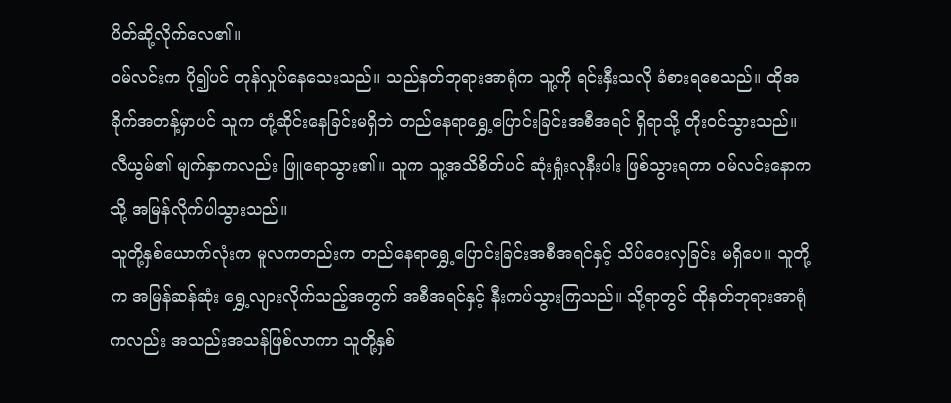ပိတ်ဆို့လိုက်လေ၏။
ဝမ်လင်းက ပို၍ပင် တုန်လှုပ်နေသေးသည်။ သည်နတ်ဘုရားအာရုံက သူ့ကို ရင်းနှီးသလို ခံစားရစေသည်။ ထိုအခိုက်အတန့်မှာပင် သူက တုံ့ဆိုင်းနေခြင်းမရှိဘဲ တည်နေရာရွှေ့ပြောင်းခြင်းအစီအရင် ရှိရာသို့ တိုးဝင်သွားသည်။
လီယွမ်၏ မျက်နှာကလည်း ဖြူရောသွား၏။ သူက သူ့အသိစိတ်ပင် ဆုံးရှုံးလုနီးပါး ဖြစ်သွားရကာ ဝမ်လင်းနောကသို့ အမြန်လိုက်ပါသွားသည်။
သူတို့နှစ်ယောက်လုံးက မူလကတည်းက တည်နေရာရွှေ့ပြောင်းခြင်းအစီအရင်နှင့် သိပ်ဝေးလှခြင်း မရှိပေ။ သူတို့က အမြန်ဆန်ဆုံး ရွှေ့လျားလိုက်သည့်အတွက် အစီအရင်နှင့် နီးကပ်သွားကြသည်။ သို့ရာတွင် ထိုနတ်ဘုရားအာရုံကလည်း အသည်းအသန်ဖြစ်လာကာ သူတို့နှစ်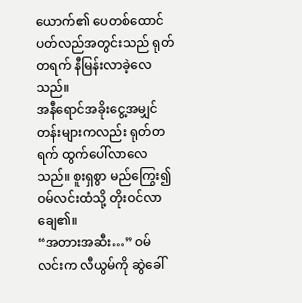ယောက်၏ ပေတစ်ထောင်ပတ်လည်အတွင်းသည် ရုတ်တရက် နီမြန်းလာခဲ့လေသည်။
အနီရောင်အခိုးငွေ့အမျှင်တန်းများကလည်း ရုတ်တရက် ထွက်ပေါ်လာလေသည်။ စူးရှစွာ မည်ကြွေး၍ ဝမ်လင်းထံသို့ တိုးဝင်လာချေ၏။
“အတားအဆီး…” ဝမ်လင်းက လီယွမ်ကို ဆွဲခေါ်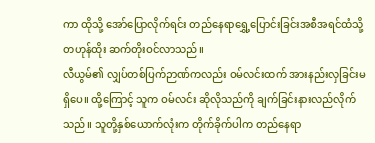ကာ ထိုသို့ အော်ပြောလိုက်ရင်း တည်နေရာရွှေ့ပြောင်းခြင်းအစီအရင်ထံသို့ တဟုန်ထိုး ဆက်တိုးဝင်လာသည်။
လီယွမ်၏ လျှပ်တစ်ပြက်ဉာဏ်ကလည်း ဝမ်လင်းထက် အားနည်းလှခြင်းမရှိပေ။ ထို့ကြောင့် သူက ဝမ်လင်း ဆိုလိုသည်ကို ချက်ခြင်းနားလည်လိုက်သည်။ သူတို့နှစ်ယောက်လုံးက တိုက်ခိုက်ပါက တည်နေရာ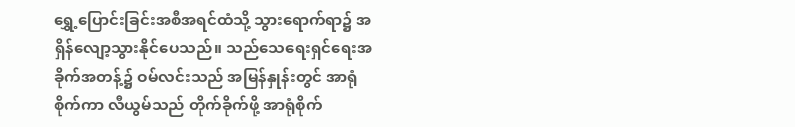ရွှေ့ပြောင်းခြင်းအစီအရင်ထံသို့ သွားရောက်ရာ၌ အရှိန်လျော့သွားနိုင်ပေသည်။ သည်သေရေးရှင်ရေးအခိုက်အတန့်၌ ဝမ်လင်းသည် အမြန်နှုန်းတွင် အာရုံစိုက်ကာ လီယွမ်သည် တိုက်ခိုက်ဖို့ အာရုံစိုက်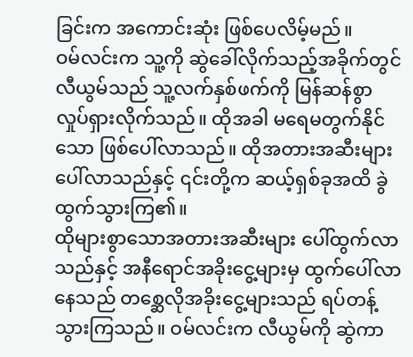ခြင်းက အကောင်းဆုံး ဖြစ်ပေလိမ့်မည်။
ဝမ်လင်းက သူ့ကို ဆွဲခေါ်လိုက်သည့်အခိုက်တွင် လီယွမ်သည် သူ့လက်နှစ်ဖက်ကို မြန်ဆန်စွာ လှုပ်ရှားလိုက်သည်။ ထိုအခါ မရေမတွက်နိုင်သော ဖြစ်ပေါ်လာသည်။ ထိုအတားအဆီးများ ပေါ်လာသည်နှင့် ၎င်းတို့က ဆယ့်ရှစ်ခုအထိ ခွဲထွက်သွားကြ၏။
ထိုများစွာသောအတားအဆီးများ ပေါ်ထွက်လာသည်နှင့် အနီရောင်အခိုးငွေ့များမှ ထွက်ပေါ်လာနေသည် တစ္ဆေလိုအခိုးငွေ့များသည် ရပ်တန့်သွားကြသည်။ ဝမ်လင်းက လီယွမ်ကို ဆွဲကာ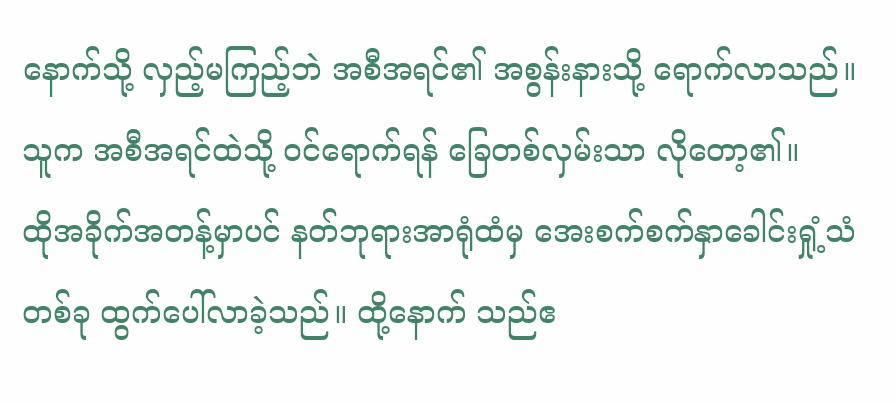နောက်သို့ လှည့်မကြည့်ဘဲ အစီအရင်၏ အစွန်းနားသို့ ရောက်လာသည်။ သူက အစီအရင်ထဲသို့ ဝင်ရောက်ရန် ခြေတစ်လှမ်းသာ လိုတော့၏။
ထိုအခိုက်အတန့်မှာပင် နတ်ဘုရားအာရုံထံမှ အေးစက်စက်နှာခေါင်းရှုံ့သံတစ်ခု ထွက်ပေါ်လာခဲ့သည်။ ထို့နောက် သည်ဧ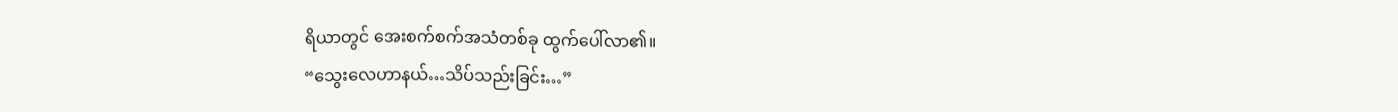ရိယာတွင် အေးစက်စက်အသံတစ်ခု ထွက်ပေါ်လာ၏။
“သွေးလေဟာနယ်…သိပ်သည်းခြင်း…”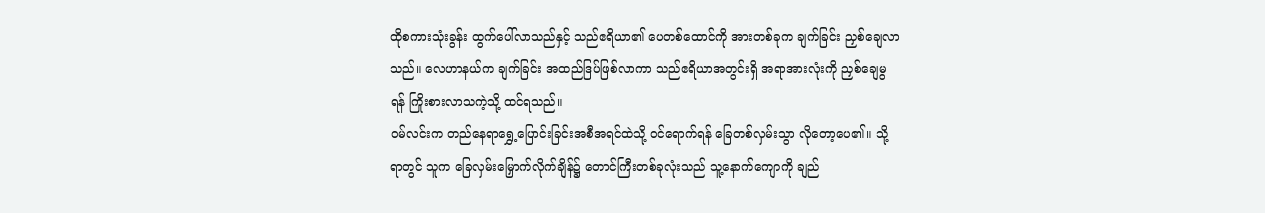ထိုစကားသုံးခွန်း ထွက်ပေါ်လာသည်နှင့် သည်ဧရိယာ၏ ပေတစ်ထောင်ကို အားတစ်ခုက ချက်ခြင်း ညှစ်ချေလာသည်။ လေဟာနယ်က ချက်ခြင်း အထည်ဒြပ်ဖြစ်လာကာ သည်ဧရိယာအတွင်းရှိ အရာအားလုံးကို ညှစ်ချေမွရန် ကြိုးစားလာသကဲ့သို့ ထင်ရသည်။
ဝမ်လင်းက တည်နေရာရွှေ့ပြောင်းခြင်းအစီအရင်ထဲသို့ ဝင်ရောက်ရန် ခြေတစ်လှမ်းသွာ လိုတော့ပေ၏။ သို့ရာတွင် သူက ခြေလှမ်းမြှောက်လိုက်ချိန်၌ တောင်ကြီးတစ်ခုလုံးသည် သူ့နောက်ကျောကို ချည်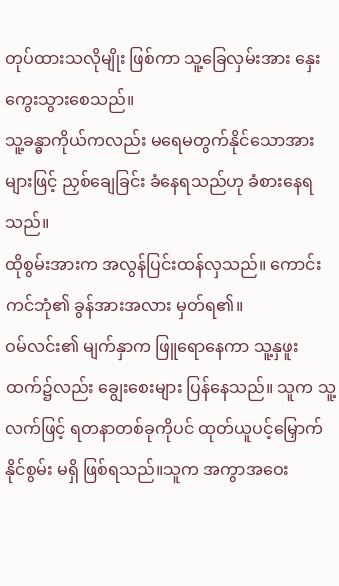တုပ်ထားသလိုမျိုး ဖြစ်ကာ သူ့ခြေလှမ်းအား နှေးကွေးသွားစေသည်။
သူ့ခန္ဓာကိုယ်ကလည်း မရေမတွက်နိုင်သောအားများဖြင့် ညှစ်ချေခြင်း ခံနေရသည်ဟု ခံစားနေရသည်။
ထိုစွမ်းအားက အလွန်ပြင်းထန်လှသည်။ ကောင်းကင်ဘုံ၏ ခွန်အားအလား မှတ်ရ၏။
ဝမ်လင်း၏ မျက်နှာက ဖြူရောနေကာ သူ့နှဖူးထက်၌လည်း ချွေးစေးများ ပြန်နေသည်။ သူက သူ့လက်ဖြင့် ရတနာတစ်ခုကိုပင် ထုတ်ယူပင့်မြှောက်နိုင်စွမ်း မရှိ ဖြစ်ရသည်။သူက အကွာအဝေး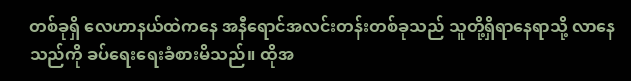တစ်ခုရှိ လေဟာနယ်ထဲကနေ အနီရောင်အလင်းတန်းတစ်ခုသည် သူတို့ရှိရာနေရာသို့ လာနေသည်ကို ခပ်ရေးရေးခံစားမိသည်။ ထိုအ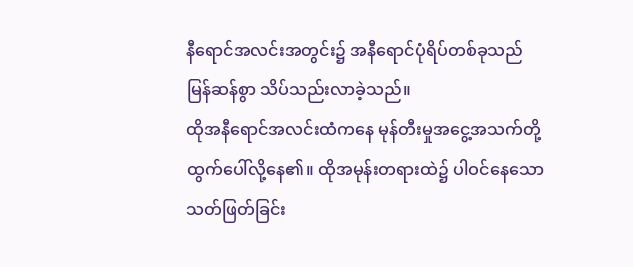နီရောင်အလင်းအတွင်း၌ အနီရောင်ပုံရိပ်တစ်ခုသည် မြန်ဆန်စွာ သိပ်သည်းလာခဲ့သည်။
ထိုအနီရောင်အလင်းထံကနေ မုန်တီးမှုအငွေ့အသက်တို့ ထွက်ပေါ်လို့နေ၏။ ထိုအမုန်းတရားထဲ၌ ပါဝင်နေသော သတ်ဖြတ်ခြင်း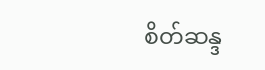စိတ်ဆန္ဒ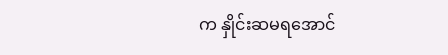က နှိုင်းဆမရအောင်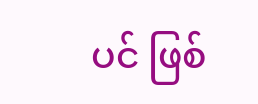ပင် ဖြစ်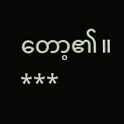တော့၏။
***